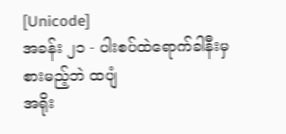[Unicode]
အခန်း ၂၁ - ပါးစပ်ထဲရောက်ခါနီးမှ စားမည့်ဘဲ ထပျံ
အရိုး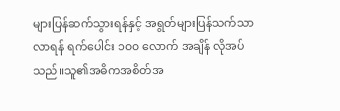များပြန်ဆက်သွားရန်နှင့် အရွတ်များပြန်သက်သာလာရန် ရက်ပေါင်း ၁၀၀ လောက် အချိန် လိုအပ်သည်။သူ၏အဓိကအစိတ်အ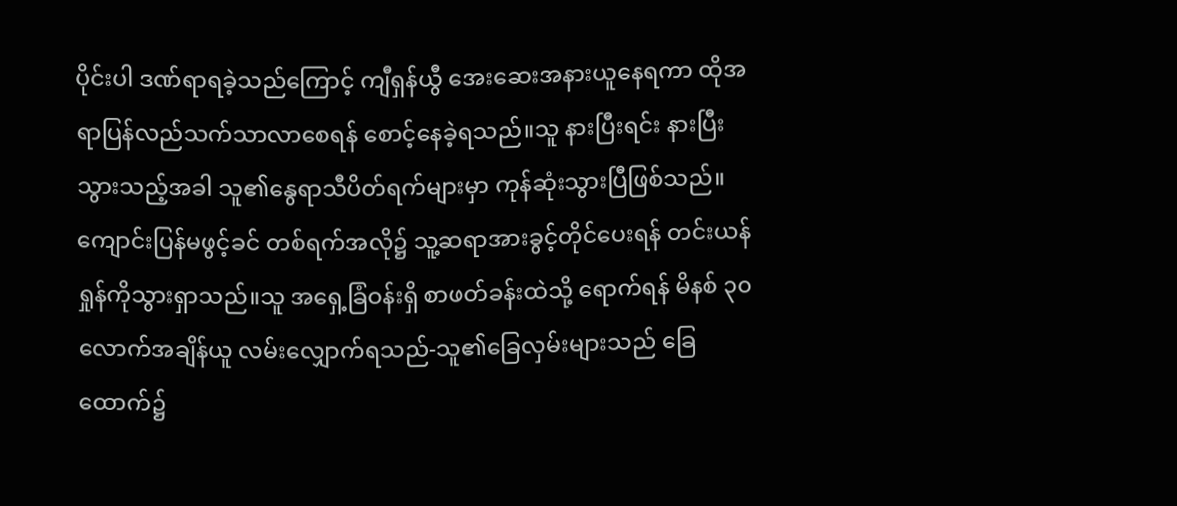ပိုင်းပါ ဒဏ်ရာရခဲ့သည်ကြောင့် ကျီရှန်ယွီ အေးဆေးအနားယူနေရကာ ထိုအရာပြန်လည်သက်သာလာစေရန် စောင့်နေခဲ့ရသည်။သူ နားပြီးရင်း နားပြီးသွားသည့်အခါ သူ၏နွေရာသီပိတ်ရက်များမှာ ကုန်ဆုံးသွားပြီဖြစ်သည်။
ကျောင်းပြန်မဖွင့်ခင် တစ်ရက်အလို၌ သူ့ဆရာအားခွင့်တိုင်ပေးရန် တင်းယန်ရှုန်ကိုသွားရှာသည်။သူ အရှေ့ခြံဝန်းရှိ စာဖတ်ခန်းထဲသို့ ရောက်ရန် မိနစ် ၃၀ လောက်အချိန်ယူ လမ်းလျှောက်ရသည်-သူ၏ခြေလှမ်းများသည် ခြေထောက်၌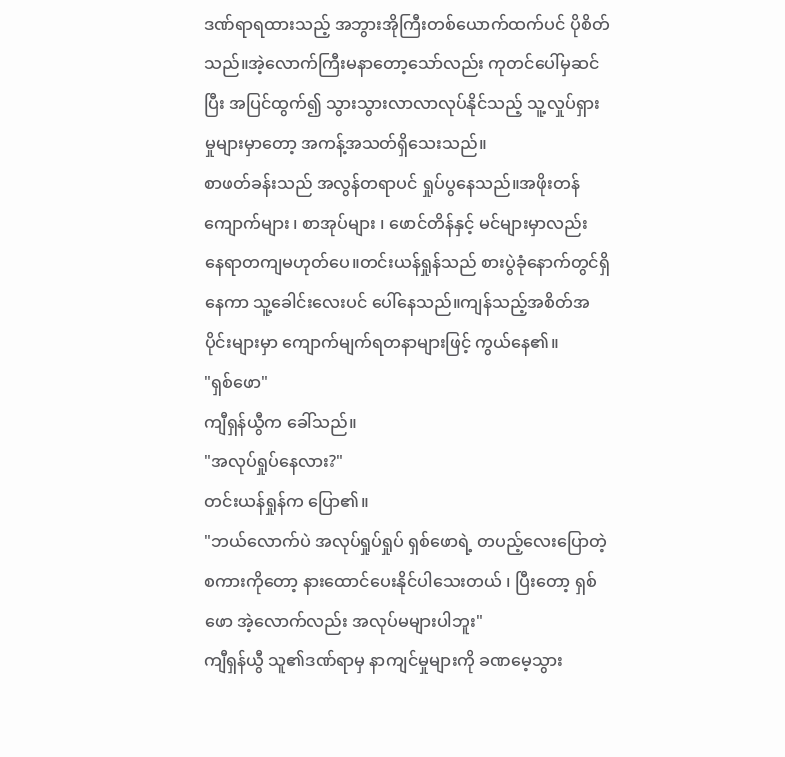ဒဏ်ရာရထားသည့် အဘွားအိုကြီးတစ်ယောက်ထက်ပင် ပိုစိတ်သည်။အဲ့လောက်ကြီးမနာတော့သော်လည်း ကုတင်ပေါ်မှဆင်ပြီး အပြင်ထွက်၍ သွားသွားလာလာလုပ်နိုင်သည့် သူ့လှုပ်ရှားမှုများမှာတော့ အကန့်အသတ်ရှိသေးသည်။
စာဖတ်ခန်းသည် အလွန်တရာပင် ရှုပ်ပွနေသည်။အဖိုးတန်ကျောက်များ ၊ စာအုပ်များ ၊ ဖောင်တိန်နှင့် မင်များမှာလည်း နေရာတကျမဟုတ်ပေ။တင်းယန်ရှုန်သည် စားပွဲခုံနောက်တွင်ရှိနေကာ သူ့ခေါင်းလေးပင် ပေါ်နေသည်။ကျန်သည့်အစိတ်အပိုင်းများမှာ ကျောက်မျက်ရတနာများဖြင့် ကွယ်နေ၏။
"ရှစ်ဖော"
ကျီရှန်ယွီက ခေါ်သည်။
"အလုပ်ရှုပ်နေလား?"
တင်းယန်ရှုန်က ပြော၏။
"ဘယ်လောက်ပဲ အလုပ်ရှုပ်ရှုပ် ရှစ်ဖောရဲ့ တပည့်လေးပြောတဲ့စကားကိုတော့ နားထောင်ပေးနိုင်ပါသေးတယ် ၊ ပြီးတော့ ရှစ်ဖော အဲ့လောက်လည်း အလုပ်မများပါဘူး"
ကျီရှန်ယွီ သူ၏ဒဏ်ရာမှ နာကျင်မှုများကို ခဏမေ့သွား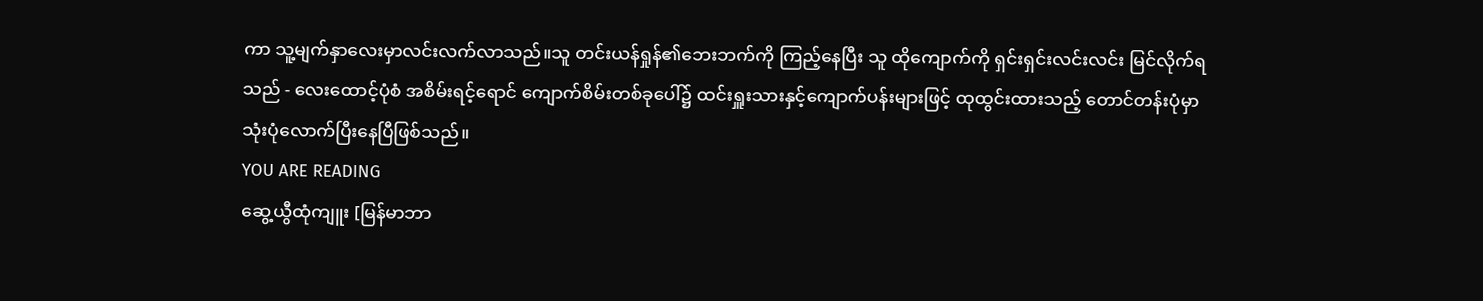ကာ သူ့မျက်နှာလေးမှာလင်းလက်လာသည်။သူ တင်းယန်ရှုန်၏ဘေးဘက်ကို ကြည့်နေပြီး သူ ထိုကျောက်ကို ရှင်းရှင်းလင်းလင်း မြင်လိုက်ရသည် - လေးထောင့်ပုံစံ အစိမ်းရင့်ရောင် ကျောက်စိမ်းတစ်ခုပေါ်၌ ထင်းရှူးသားနှင့်ကျောက်ပန်းများဖြင့် ထုထွင်းထားသည့် တောင်တန်းပုံမှာသုံးပုံလောက်ပြီးနေပြီဖြစ်သည်။
YOU ARE READING
ဆွေ့ယွီထုံကျူး [မြန်မာဘာ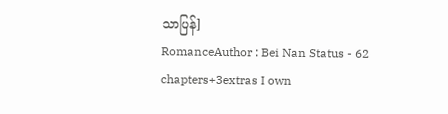သာပြန်]
RomanceAuthor : Bei Nan Status - 62 chapters+3extras I own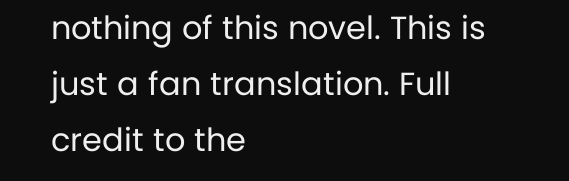nothing of this novel. This is just a fan translation. Full credit to the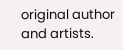original author and artists.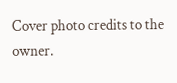Cover photo credits to the owner.